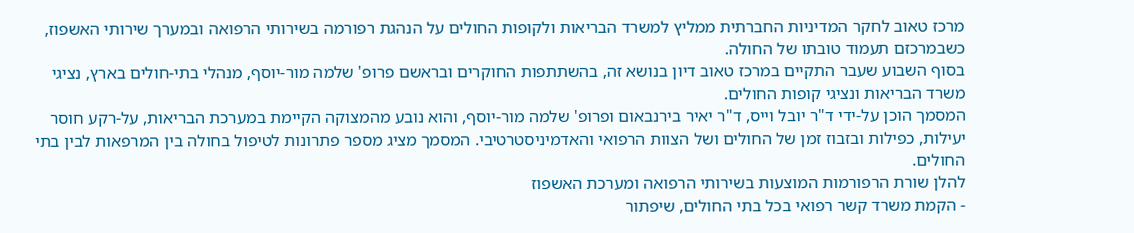מרכז טאוב לחקר המדיניות החברתית ממליץ למשרד הבריאות ולקופות החולים על הנהגת רפורמה בשירותי הרפואה ובמערך שירותי האשפוז, כשבמרכזם תעמוד טובתו של החולה.
בסוף השבוע שעבר התקיים במרכז טאוב דיון בנושא זה, בהשתתפות החוקרים ובראשם פרופ' שלמה מור-יוסף, מנהלי בתי-חולים בארץ, נציגי משרד הבריאות ונציגי קופות החולים.
המסמך הוכן על-ידי ד"ר יובל וייס, ד"ר יאיר בירנבאום ופרופ' שלמה מור-יוסף, והוא נובע מהמצוקה הקיימת במערכת הבריאות, על-רקע חוסר יעילות, כפילות ובזבוז זמן של החולים ושל הצוות הרפואי והאדמיניסטרטיבי. המסמך מציג מספר פתרונות לטיפול בחולה בין המרפאות לבין בתי החולים.
להלן שורת הרפורמות המוצעות בשירותי הרפואה ומערכת האשפוז
- הקמת משרד קשר רפואי בכל בתי החולים, שיפתור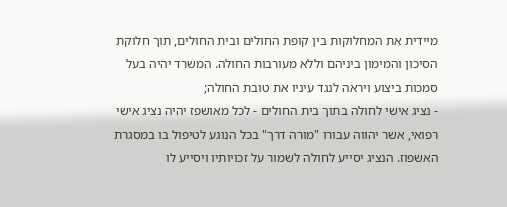מיידית את המחלוקות בין קופת החולים ובית החולים, תוך חלוקת הסיכון והמימון ביניהם וללא מעורבות החולה. המשרד יהיה בעל סמכות ביצוע ויראה לנגד עיניו את טובת החולה;
- נציג אישי לחולה בתוך בית החולים - לכל מאושפז יהיה נציג אישי רפואי, אשר יהווה עבורו "מורה דרך" בכל הנוגע לטיפול בו במסגרת האשפוז. הנציג יסייע לחולה לשמור על זכויותיו ויסייע לו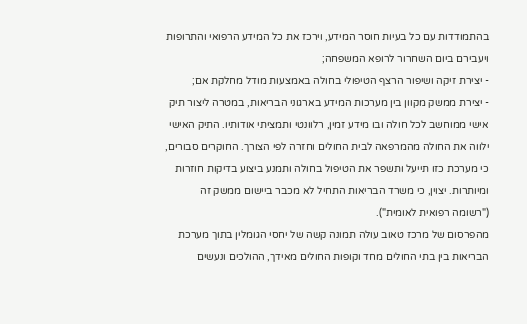בהתמודדות עם כל בעיות חוסר המידע, וירכז את כל המידע הרפואי והתרופות ויעבירם ביום השחרור לרופא המשפחה;
- יצירת זיקה ושיפור הרצף הטיפולי בחולה באמצעות מודל מחלקת אם;
- יצירת ממשק מקוון בין מערכות המידע בארגוני הבריאות, במטרה ליצור תיק אישי ממוחשב לכל חולה ובו מידע זמין, רלוונטי ותמציתי אודותיו. התיק האישי ילווה את החולה מהמרפאה לבית החולים וחזרה לפי הצורך. החוקרים סבורים, כי מערכת כזו תייעל ותשפר את הטיפול בחולה ותמנע ביצוע בדיקות חוזרות ומיותרות. יצוין, כי משרד הבריאות התחיל לא מכבר ביישום ממשק זה ("רשומה רפואית לאומית").
מהפרסום של מרכז טאוב עולה תמונה קשה של יחסי הגומלין בתוך מערכת הבריאות בין בתי החולים מחד וקופות החולים מאידך, ההולכים ונעשים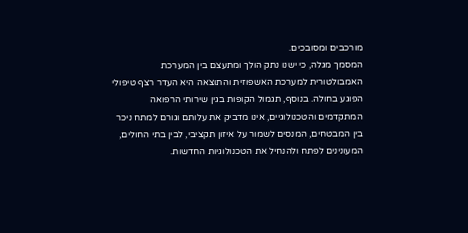מורכבים ומסובכים.
המסמך מגלה, כי ישנו נתק הולך ומתעצם בין המערכת האמבולטורית למערכת האשפוזית והתוצאה היא העדר רצף טיפולי הפוגע בחולה. בנוסף, תגמול הקופות בגין שירותי הרפואה המתקדמים והטכנולוגיים, אינו מדביק את עלותם וגורם למתח ניכר בין המבטחים, המנסים לשמור על איזון תקציבי, לבין בתי החולים, המעונינים לפתח ולהנחיל את הטכנולוגיות החדשות.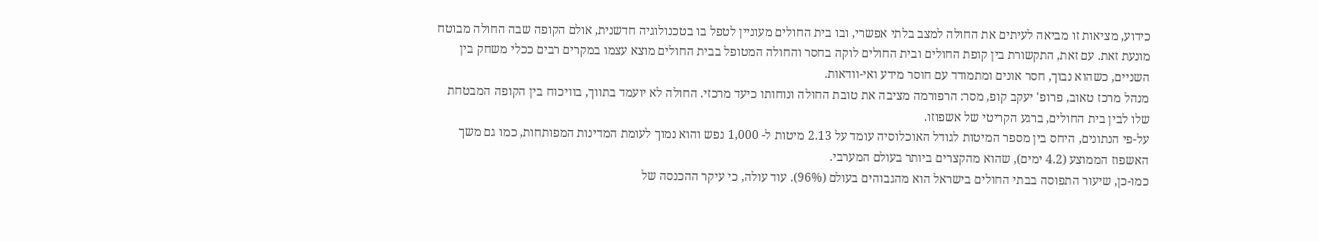כידוע, מציאות זו מביאה לעיתים את החולה למצב בלתי אפשרי, ובו בית החולים מעוניין לטפל בו בטכנולוגיה חדשנית, אולם הקופה שבה החולה מבוטח מונעת זאת. עם זאת, התקשורת בין קופת החולים ובית החולים לוקה בחסר והחולה המטופל בבית החולים מוצא עצמו במקרים רבים ככלי משחק בין השניים, כשהוא נבוך, חסר אונים ומתמודד עם חוסר מידע ואי-וודאות.
מנהל מרכז טאוב, פרופ' יעקב קופ, מסר: הרפורמה מציבה את טובת החולה ונוחותו כיעד מרכזי. החולה לא יועמד בתווך, בוויכוח בין הקופה המבטחת שלו לבין בית החולים, ברגע הקריטי של אשפוזו.
על-פי הנתונים, היחס בין מספר המיטות לגודל האוכלוסיה עומד על 2.13 מיטות ל- 1,000 נפש והוא נמוך לעומת המדינות המפותחות, כמו גם משך האשפוז הממוצע (4.2 ימים), שהוא מהקצרים ביותר בעולם המערבי.
כמו-כן, שיעור התפוסה בבתי החולים בישראל הוא מהגבוהים בעולם (96%). עוד עולה, כי עיקר ההכנסה של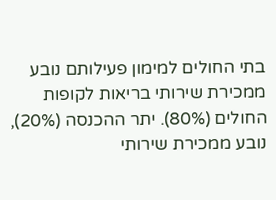בתי החולים למימון פעילותם נובע ממכירת שירותי בריאות לקופות החולים (80%). יתר ההכנסה (20%), נובע ממכירת שירותי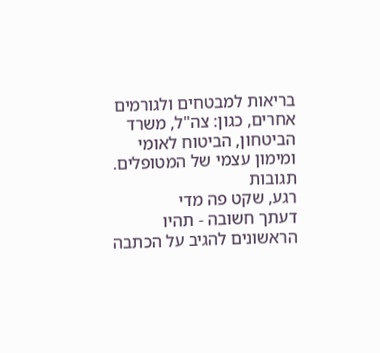בריאות למבטחים ולגורמים אחרים, כגון: צה"ל, משרד הביטחון, הביטוח לאומי ומימון עצמי של המטופלים.
תגובות
רגע, שקט פה מדי
דעתך חשובה - תהיו הראשונים להגיב על הכתבה